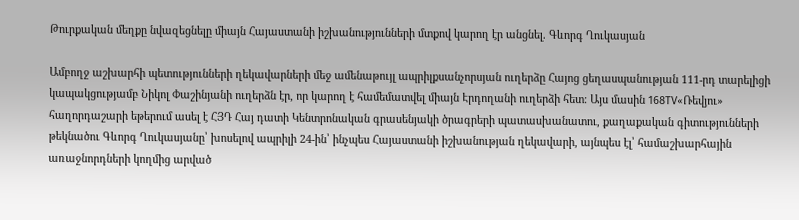Թուրքական մեղքը նվազեցնելը միայն Հայաստանի իշխանությունների մտքով կարող էր անցնել. Գևորգ Ղուկասյան

Ամբողջ աշխարհի պետությունների ղեկավարների մեջ ամենաթույլ ապրիլքսանչորսյան ուղերձը Հայոց ցեղասպանության 111-րդ տարելիցի կապակցությամբ Նիկոլ Փաշինյանի ուղերձն էր, որ կարող է համեմատվել միայն Էրդողանի ուղերձի հետ։ Այս մասին 168TV«Ռեվյու» հաղորդաշարի եթերում ասել է ՀՅԴ Հայ դատի Կենտրոնական գրասենյակի ծրագրերի պատասխանատու, քաղաքական գիտությունների թեկնածու Գևորգ Ղուկասյանը՝ խոսելով ապրիլի 24-ին՝ ինչպես Հայաստանի իշխանության ղեկավարի, այնպես էլ՝ համաշխարհային առաջնորդների կողմից արված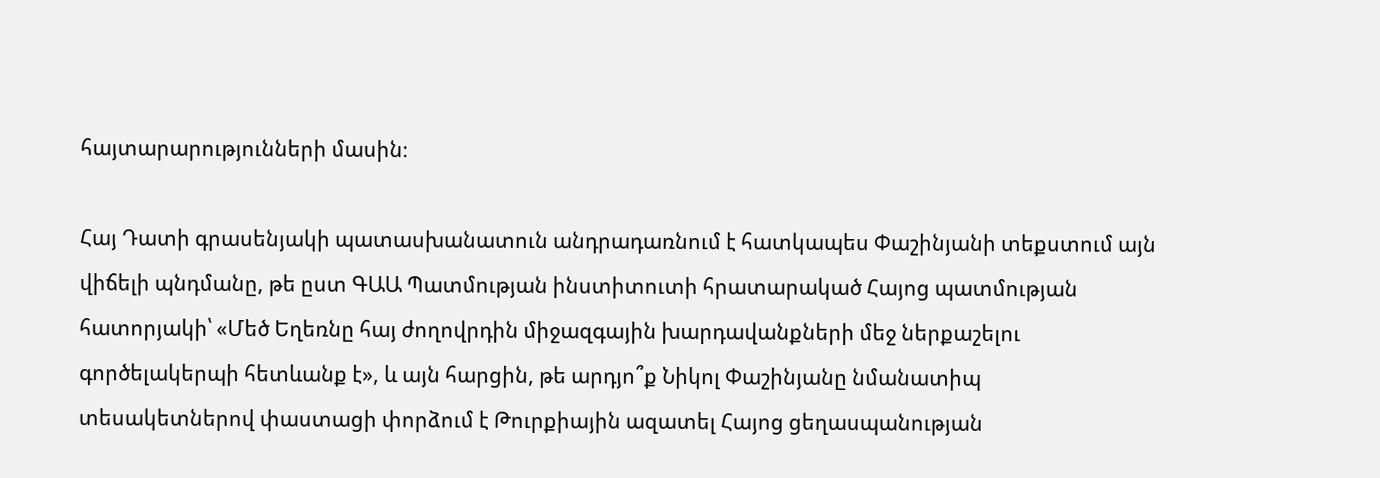հայտարարությունների մասին։

Հայ Դատի գրասենյակի պատասխանատուն անդրադառնում է հատկապես Փաշինյանի տեքստում այն վիճելի պնդմանը, թե ըստ ԳԱԱ Պատմության ինստիտուտի հրատարակած Հայոց պատմության հատորյակի՝ «Մեծ Եղեռնը հայ ժողովրդին միջազգային խարդավանքների մեջ ներքաշելու գործելակերպի հետևանք է», և այն հարցին, թե արդյո՞ք Նիկոլ Փաշինյանը նմանատիպ տեսակետներով փաստացի փորձում է Թուրքիային ազատել Հայոց ցեղասպանության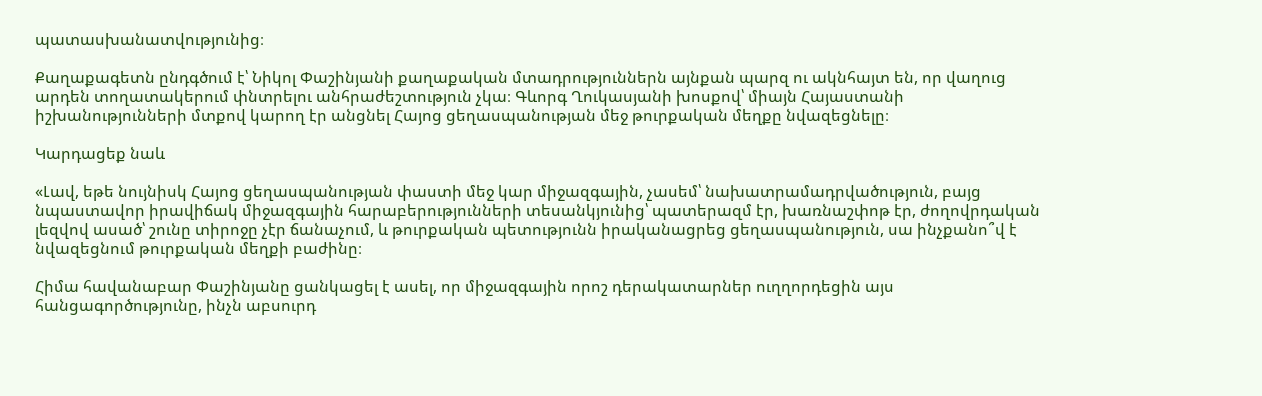պատասխանատվությունից։

Քաղաքագետն ընդգծում է՝ Նիկոլ Փաշինյանի քաղաքական մտադրություններն այնքան պարզ ու ակնհայտ են, որ վաղուց արդեն տողատակերում փնտրելու անհրաժեշտություն չկա։ Գևորգ Ղուկասյանի խոսքով՝ միայն Հայաստանի իշխանությունների մտքով կարող էր անցնել Հայոց ցեղասպանության մեջ թուրքական մեղքը նվազեցնելը։

Կարդացեք նաև

«Լավ, եթե նույնիսկ Հայոց ցեղասպանության փաստի մեջ կար միջազգային, չասեմ՝ նախատրամադրվածություն, բայց նպաստավոր իրավիճակ միջազգային հարաբերությունների տեսանկյունից՝ պատերազմ էր, խառնաշփոթ էր, ժողովրդական լեզվով ասած՝ շունը տիրոջը չէր ճանաչում, և թուրքական պետությունն իրականացրեց ցեղասպանություն, սա ինչքանո՞վ է նվազեցնում թուրքական մեղքի բաժինը։

Հիմա հավանաբար Փաշինյանը ցանկացել է ասել, որ միջազգային որոշ դերակատարներ ուղղորդեցին այս հանցագործությունը, ինչն աբսուրդ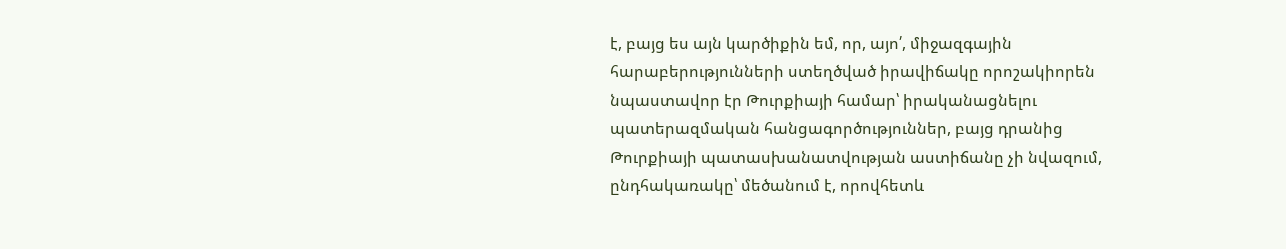է, բայց ես այն կարծիքին եմ, որ, այո՛, միջազգային հարաբերությունների ստեղծված իրավիճակը որոշակիորեն նպաստավոր էր Թուրքիայի համար՝ իրականացնելու պատերազմական հանցագործություններ, բայց դրանից Թուրքիայի պատասխանատվության աստիճանը չի նվազում, ընդհակառակը՝ մեծանում է, որովհետև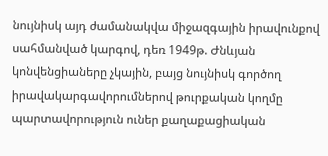նույնիսկ այդ ժամանակվա միջազգային իրավունքով սահմանված կարգով, դեռ 1949թ. Ժնևյան կոնվենցիաները չկային, բայց նույնիսկ գործող իրավակարգավորումներով թուրքական կողմը պարտավորություն ուներ քաղաքացիական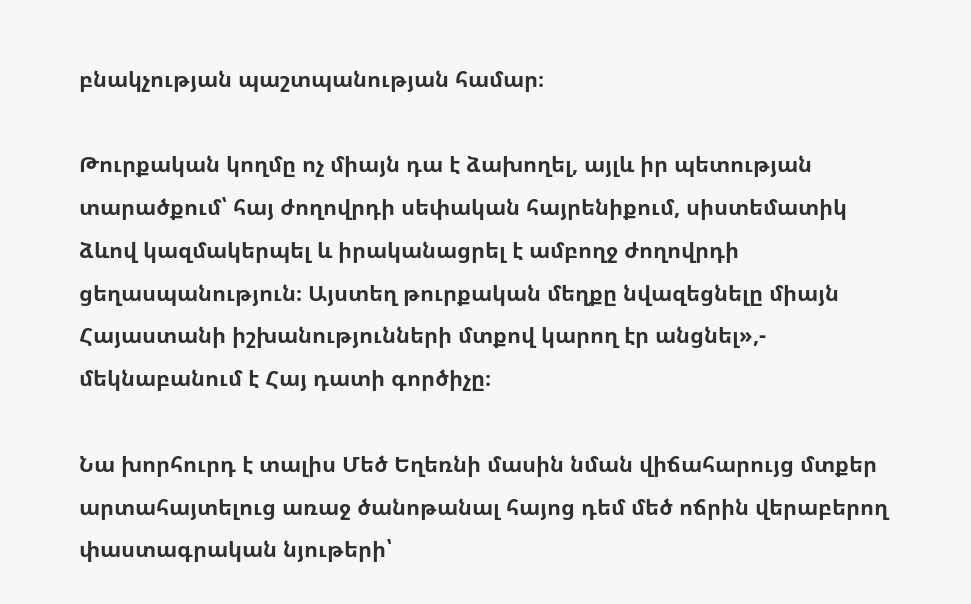բնակչության պաշտպանության համար։

Թուրքական կողմը ոչ միայն դա է ձախողել, այլև իր պետության տարածքում՝ հայ ժողովրդի սեփական հայրենիքում, սիստեմատիկ ձևով կազմակերպել և իրականացրել է ամբողջ ժողովրդի ցեղասպանություն։ Այստեղ թուրքական մեղքը նվազեցնելը միայն Հայաստանի իշխանությունների մտքով կարող էր անցնել»,- մեկնաբանում է Հայ դատի գործիչը։

Նա խորհուրդ է տալիս Մեծ Եղեռնի մասին նման վիճահարույց մտքեր արտահայտելուց առաջ ծանոթանալ հայոց դեմ մեծ ոճրին վերաբերող փաստագրական նյութերի՝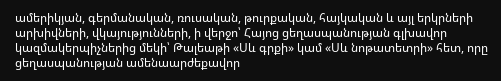ամերիկյան, գերմանական, ռուսական, թուրքական, հայկական և այլ երկրների արխիվների, վկայությունների, ի վերջո՝ Հայոց ցեղասպանության գլխավոր կազմակերպիչներից մեկի՝ Թալեաթի «Սև գրքի» կամ «Սև նոթատետրի» հետ, որը ցեղասպանության ամենաարժեքավոր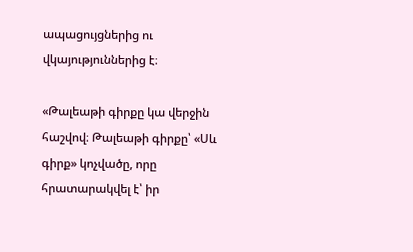ապացույցներից ու վկայություններից է։

«Թալեաթի գիրքը կա վերջին հաշվով։ Թալեաթի գիրքը՝ «Սև գիրք» կոչվածը, որը հրատարակվել է՝ իր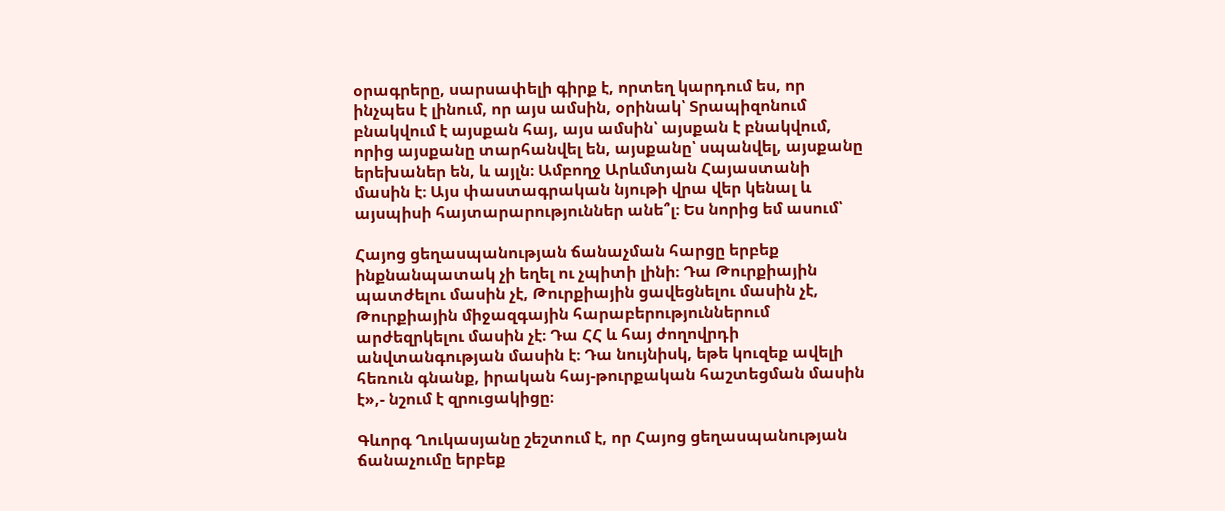օրագրերը, սարսափելի գիրք է, որտեղ կարդում ես, որ ինչպես է լինում, որ այս ամսին, օրինակ՝ Տրապիզոնում բնակվում է այսքան հայ, այս ամսին՝ այսքան է բնակվում, որից այսքանը տարհանվել են, այսքանը՝ սպանվել, այսքանը երեխաներ են, և այլն։ Ամբողջ Արևմտյան Հայաստանի մասին է։ Այս փաստագրական նյութի վրա վեր կենալ և այսպիսի հայտարարություններ անե՞լ։ Ես նորից եմ ասում՝

Հայոց ցեղասպանության ճանաչման հարցը երբեք ինքնանպատակ չի եղել ու չպիտի լինի։ Դա Թուրքիային պատժելու մասին չէ, Թուրքիային ցավեցնելու մասին չէ, Թուրքիային միջազգային հարաբերություններում արժեզրկելու մասին չէ։ Դա ՀՀ և հայ ժողովրդի անվտանգության մասին է։ Դա նույնիսկ, եթե կուզեք ավելի հեռուն գնանք, իրական հայ-թուրքական հաշտեցման մասին է»,- նշում է զրուցակիցը։

Գևորգ Ղուկասյանը շեշտում է, որ Հայոց ցեղասպանության ճանաչումը երբեք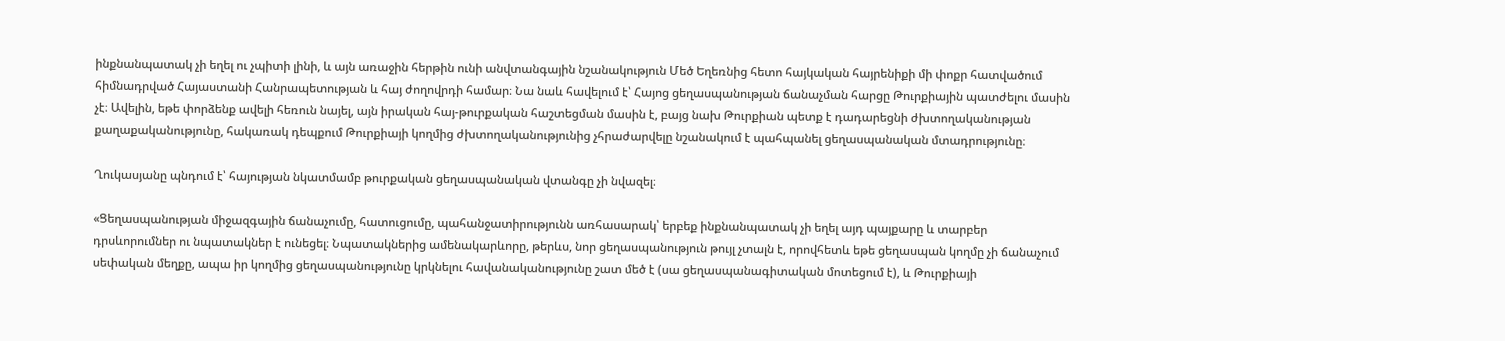ինքնանպատակ չի եղել ու չպիտի լինի, և այն առաջին հերթին ունի անվտանգային նշանակություն Մեծ Եղեռնից հետո հայկական հայրենիքի մի փոքր հատվածում հիմնադրված Հայաստանի Հանրապետության և հայ ժողովրդի համար։ Նա նաև հավելում է՝ Հայոց ցեղասպանության ճանաչման հարցը Թուրքիային պատժելու մասին չէ։ Ավելին, եթե փորձենք ավելի հեռուն նայել, այն իրական հայ-թուրքական հաշտեցման մասին է, բայց նախ Թուրքիան պետք է դադարեցնի ժխտողականության քաղաքականությունը, հակառակ դեպքում Թուրքիայի կողմից ժխտողականությունից չհրաժարվելը նշանակում է պահպանել ցեղասպանական մտադրությունը։

Ղուկասյանը պնդում է՝ հայության նկատմամբ թուրքական ցեղասպանական վտանգը չի նվազել։

«Ցեղասպանության միջազգային ճանաչումը, հատուցումը, պահանջատիրությունն առհասարակ՝ երբեք ինքնանպատակ չի եղել այդ պայքարը և տարբեր դրսևորումներ ու նպատակներ է ունեցել։ Նպատակներից ամենակարևորը, թերևս, նոր ցեղասպանություն թույլ չտալն է, որովհետև եթե ցեղասպան կողմը չի ճանաչում սեփական մեղքը, ապա իր կողմից ցեղասպանությունը կրկնելու հավանականությունը շատ մեծ է (սա ցեղասպանագիտական մոտեցում է), և Թուրքիայի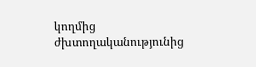կողմից ժխտողականությունից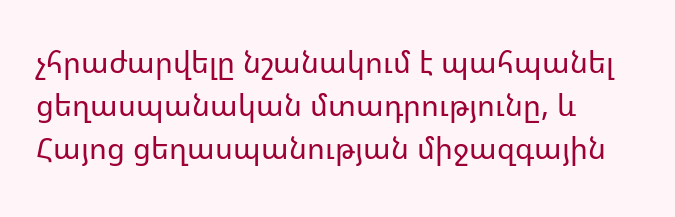չհրաժարվելը նշանակում է պահպանել ցեղասպանական մտադրությունը, և Հայոց ցեղասպանության միջազգային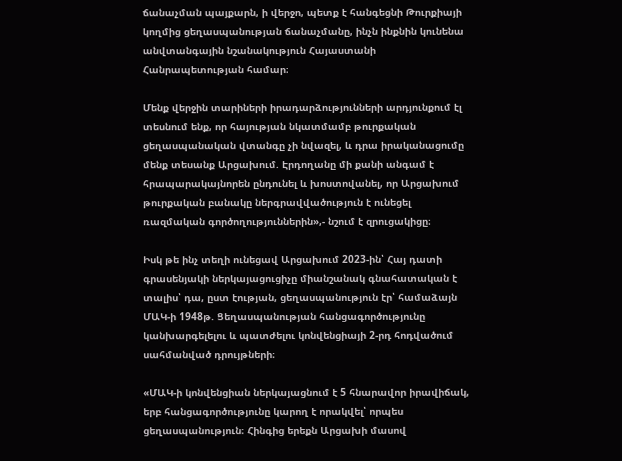ճանաչման պայքարն, ի վերջո, պետք է հանգեցնի Թուրքիայի կողմից ցեղասպանության ճանաչմանը, ինչն ինքնին կունենա անվտանգային նշանակություն Հայաստանի Հանրապետության համար։

Մենք վերջին տարիների իրադարձությունների արդյունքում էլ տեսնում ենք, որ հայության նկատմամբ թուրքական ցեղասպանական վտանգը չի նվազել, և դրա իրականացումը մենք տեսանք Արցախում. Էրդողանը մի քանի անգամ է հրապարակայնորեն ընդունել և խոստովանել, որ Արցախում թուրքական բանակը ներգրավվածություն է ունեցել ռազմական գործողություններին»,- նշում է զրուցակիցը։

Իսկ թե ինչ տեղի ունեցավ Արցախում 2023-ին՝ Հայ դատի գրասենյակի ներկայացուցիչը միանշանակ գնահատական է տալիս՝ դա, ըստ էության, ցեղասպանություն էր՝ համաձայն ՄԱԿ-ի 1948թ. Ցեղասպանության հանցագործությունը կանխարգելելու և պատժելու կոնվենցիայի 2-րդ հոդվածում սահմանված դրույթների։

«ՄԱԿ-ի կոնվենցիան ներկայացնում է 5 հնարավոր իրավիճակ, երբ հանցագործությունը կարող է որակվել՝ որպես ցեղասպանություն։ Հինգից երեքն Արցախի մասով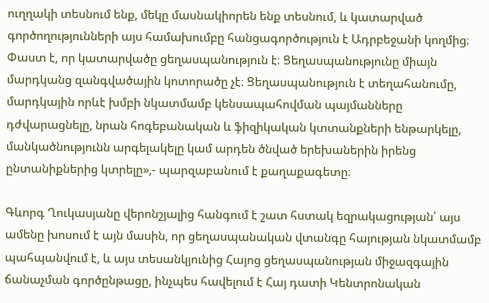ուղղակի տեսնում ենք, մեկը մասնակիորեն ենք տեսնում, և կատարված գործողությունների այս համախումբը հանցագործություն է Ադրբեջանի կողմից։ Փաստ է, որ կատարվածը ցեղասպանություն է։ Ցեղասպանությունը միայն մարդկանց զանգվածային կոտորածը չէ։ Ցեղասպանություն է տեղահանումը, մարդկային որևէ խմբի նկատմամբ կենսապահովման պայմանները դժվարացնելը, նրան հոգեբանական և ֆիզիկական կտտանքների ենթարկելը, մանկածնությունն արգելակելը կամ արդեն ծնված երեխաներին իրենց ընտանիքներից կտրելը»,- պարզաբանում է քաղաքագետը։

Գևորգ Ղուկասյանը վերոնշյալից հանգում է շատ հստակ եզրակացության՝ այս ամենը խոսում է այն մասին, որ ցեղասպանական վտանգը հայության նկատմամբ պահպանվում է, և այս տեսանկյունից Հայոց ցեղասպանության միջազգային ճանաչման գործընթացը, ինչպես հավելում է Հայ դատի Կենտրոնական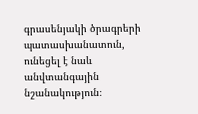գրասենյակի ծրագրերի պատասխանատուն, ունեցել է նաև անվտանգային նշանակություն։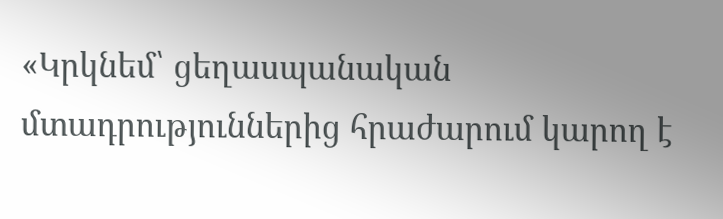«Կրկնեմ՝ ցեղասպանական մտադրություններից հրաժարում կարող է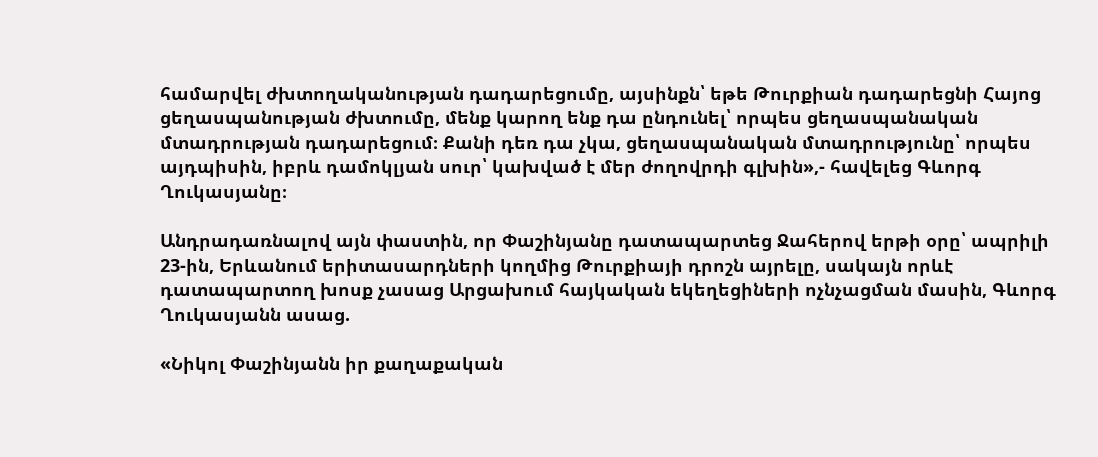համարվել ժխտողականության դադարեցումը, այսինքն՝ եթե Թուրքիան դադարեցնի Հայոց ցեղասպանության ժխտումը, մենք կարող ենք դա ընդունել՝ որպես ցեղասպանական մտադրության դադարեցում։ Քանի դեռ դա չկա, ցեղասպանական մտադրությունը՝ որպես այդպիսին, իբրև դամոկլյան սուր՝ կախված է մեր ժողովրդի գլխին»,- հավելեց Գևորգ Ղուկասյանը։

Անդրադառնալով այն փաստին, որ Փաշինյանը դատապարտեց Ջահերով երթի օրը՝ ապրիլի 23-ին, Երևանում երիտասարդների կողմից Թուրքիայի դրոշն այրելը, սակայն որևէ դատապարտող խոսք չասաց Արցախում հայկական եկեղեցիների ոչնչացման մասին, Գևորգ Ղուկասյանն ասաց.

«Նիկոլ Փաշինյանն իր քաղաքական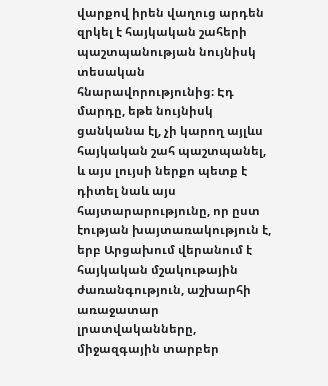վարքով իրեն վաղուց արդեն զրկել է հայկական շահերի պաշտպանության նույնիսկ տեսական հնարավորությունից։ Էդ մարդը, եթե նույնիսկ ցանկանա էլ, չի կարող այլևս հայկական շահ պաշտպանել, և այս լույսի ներքո պետք է դիտել նաև այս հայտարարությունը, որ ըստ էության խայտառակություն է, երբ Արցախում վերանում է հայկական մշակութային ժառանգություն, աշխարհի առաջատար լրատվականները, միջազգային տարբեր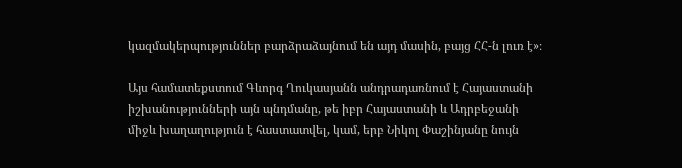կազմակերպություններ բարձրաձայնում են այդ մասին, բայց ՀՀ-ն լուռ է»։

Այս համատեքստում Գևորգ Ղուկասյանն անդրադառնում է Հայաստանի իշխանությունների այն պնդմանը, թե իբր Հայաստանի և Ադրբեջանի միջև խաղաղություն է հաստատվել, կամ, երբ Նիկոլ Փաշինյանը նույն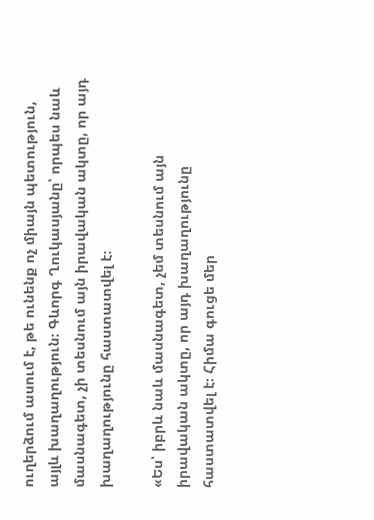ուղերձում ասում է, թե ունենք ոչ միայն պետություն, այլև խաղաղություն։ Գևորգ Ղուկասյանը՝ որպես նաև մասնագետ, չի տեսնում այն իրավական ակտը, որ այդ խաղաղությունը հաստատվել է։

«Ես՝ իբրև նաև մասնագետ, չեմ տեսնում այն իրավական ակտը, որ այդ խաղաղությունը հաստատվել է։ Հիմա գուցե մեր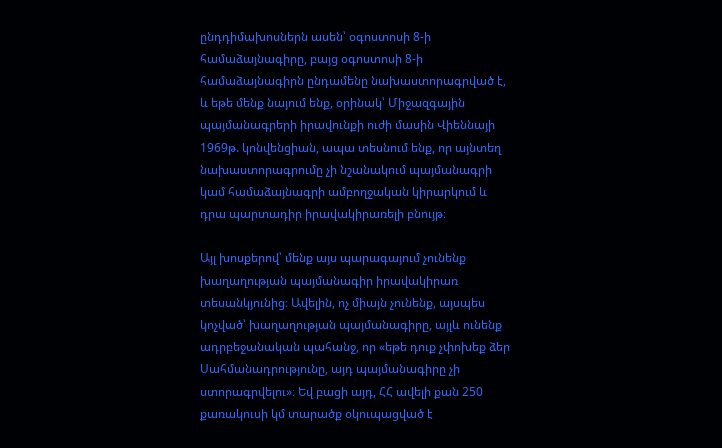ընդդիմախոսներն ասեն՝ օգոստոսի 8-ի համաձայնագիրը, բայց օգոստոսի 8-ի համաձայնագիրն ընդամենը նախաստորագրված է, և եթե մենք նայում ենք, օրինակ՝ Միջազգային պայմանագրերի իրավունքի ուժի մասին Վիեննայի 1969թ. կոնվենցիան, ապա տեսնում ենք, որ այնտեղ նախաստորագրումը չի նշանակում պայմանագրի կամ համաձայնագրի ամբողջական կիրարկում և դրա պարտադիր իրավակիրառելի բնույթ։

Այլ խոսքերով՝ մենք այս պարագայում չունենք խաղաղության պայմանագիր իրավակիրառ տեսանկյունից։ Ավելին, ոչ միայն չունենք, այսպես կոչված՝ խաղաղության պայմանագիրը, այլև ունենք ադրբեջանական պահանջ, որ «եթե դուք չփոխեք ձեր Սահմանադրությունը, այդ պայմանագիրը չի ստորագրվելու»։ Եվ բացի այդ, ՀՀ ավելի քան 250 քառակուսի կմ տարածք օկուպացված է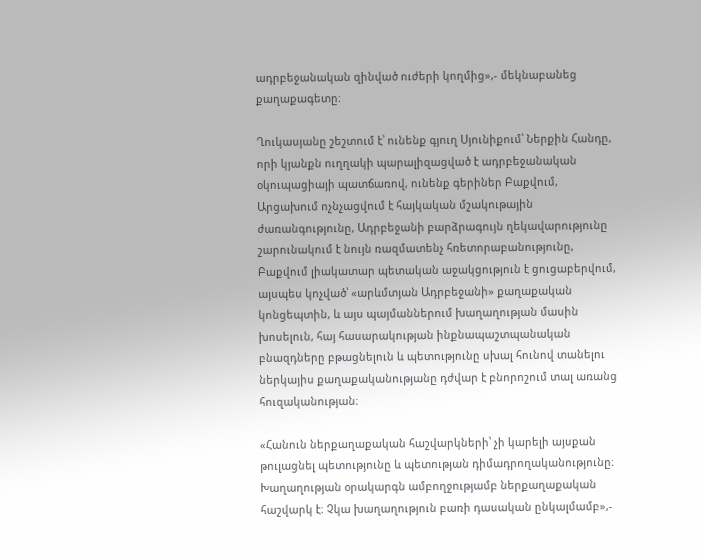ադրբեջանական զինված ուժերի կողմից»,- մեկնաբանեց քաղաքագետը։

Ղուկասյանը շեշտում է՝ ունենք գյուղ Սյունիքում՝ Ներքին Հանդը, որի կյանքն ուղղակի պարալիզացված է ադրբեջանական օկուպացիայի պատճառով, ունենք գերիներ Բաքվում, Արցախում ոչնչացվում է հայկական մշակութային ժառանգությունը, Ադրբեջանի բարձրագույն ղեկավարությունը շարունակում է նույն ռազմատենչ հռետորաբանությունը, Բաքվում լիակատար պետական աջակցություն է ցուցաբերվում, այսպես կոչված՝ «արևմտյան Ադրբեջանի» քաղաքական կոնցեպտին, և այս պայմաններում խաղաղության մասին խոսելուն, հայ հասարակության ինքնապաշտպանական բնազդները բթացնելուն և պետությունը սխալ հունով տանելու ներկայիս քաղաքականությանը դժվար է բնորոշում տալ առանց հուզականության։

«Հանուն ներքաղաքական հաշվարկների՝ չի կարելի այսքան թուլացնել պետությունը և պետության դիմադրողականությունը։ Խաղաղության օրակարգն ամբողջությամբ ներքաղաքական հաշվարկ է։ Չկա խաղաղություն բառի դասական ընկալմամբ»,-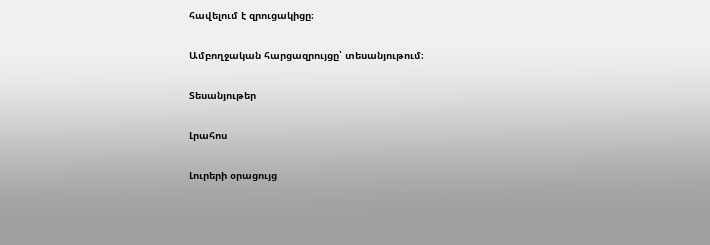հավելում է զրուցակիցը։

Ամբողջական հարցազրույցը՝ տեսանյութում։

Տեսանյութեր

Լրահոս

Լուրերի օրացույց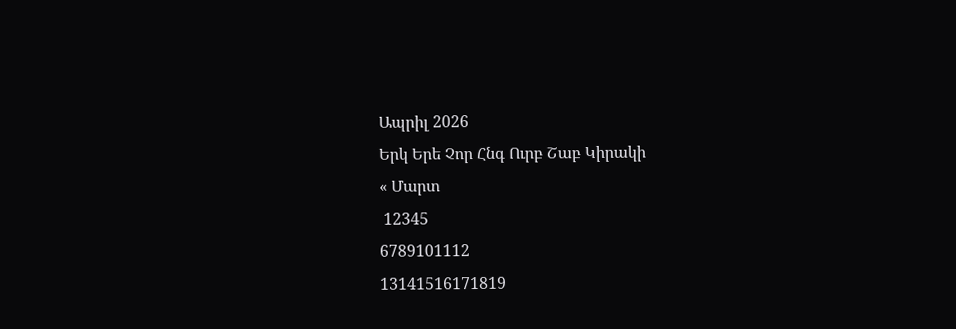Ապրիլ 2026
Երկ Երե Չոր Հնգ Ուրբ Շաբ Կիրակի
« Մարտ
 12345
6789101112
13141516171819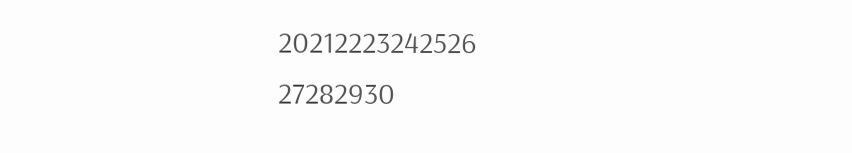20212223242526
27282930